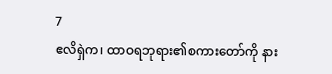7
ဧလိရှဲက၊ ထာဝရဘုရား၏စကားတော်ကို နား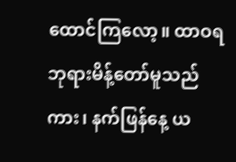ထောင်ကြလော့။ ထာဝရဘုရားမိန့်တော်မူသည်ကား၊ နက်ဖြန်နေ့ ယ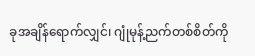ခုအချိန်ရောက်လျှင်၊ ဂျုံမုန့်ညက်တစ်စိတ်ကို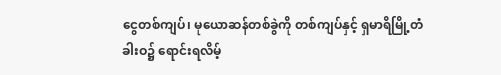ငွေတစ်ကျပ်၊ မုယောဆန်တစ်ခွဲကို တစ်ကျပ်နှင့် ရှမာရိမြို့တံခါးဝ၌ ရောင်းရလိမ့်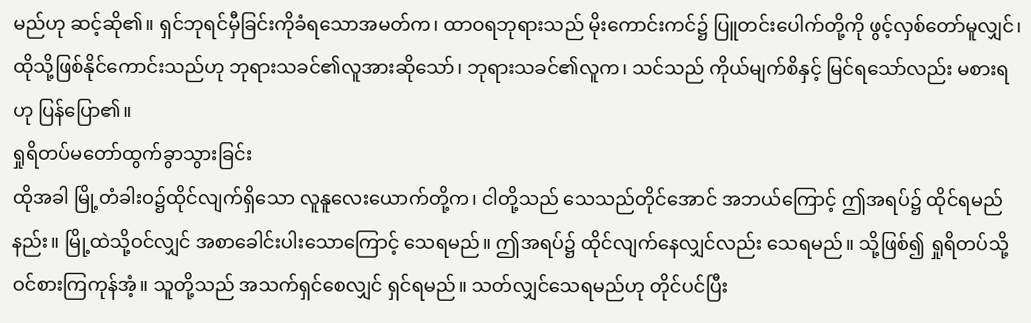မည်ဟု ဆင့်ဆို၏။ ရှင်ဘုရင်မှီခြင်းကိုခံရသောအမတ်က၊ ထာဝရဘုရားသည် မိုးကောင်းကင်၌ ပြူတင်းပေါက်တို့ကို ဖွင့်လှစ်တော်မူလျှင်၊ ထိုသို့ဖြစ်နိုင်ကောင်းသည်ဟု ဘုရားသခင်၏လူအားဆိုသော်၊ ဘုရားသခင်၏လူက၊ သင်သည် ကိုယ်မျက်စိနှင့် မြင်ရသော်လည်း မစားရဟု ပြန်ပြော၏။
ရှုရိတပ်မတော်ထွက်ခွာသွားခြင်း
ထိုအခါ မြို့တံခါးဝ၌ထိုင်လျက်ရှိသော လူနူလေးယောက်တို့က၊ ငါတို့သည် သေသည်တိုင်အောင် အဘယ်ကြောင့် ဤအရပ်၌ ထိုင်ရမည်နည်း။ မြို့ထဲသို့ဝင်လျှင် အစာခေါင်းပါးသောကြောင့် သေရမည်။ ဤအရပ်၌ ထိုင်လျက်နေလျှင်လည်း သေရမည်။ သို့ဖြစ်၍ ရှုရိတပ်သို့ ဝင်စားကြကုန်အံ့။ သူတို့သည် အသက်ရှင်စေလျှင် ရှင်ရမည်။ သတ်လျှင်သေရမည်ဟု တိုင်ပင်ပြီး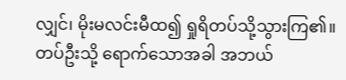လျှင်၊ မိုးမလင်းမီထ၍ ရှုရိတပ်သို့သွားကြ၏။ တပ်ဦးသို့ ရောက်သောအခါ အဘယ်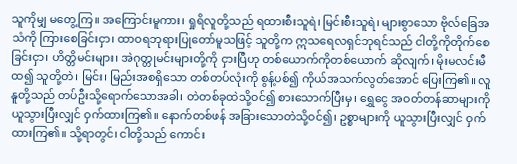သူကိုမျှ မတွေ့ကြ။ အကြောင်းမူကား၊ ရှုရိလူတို့သည် ရထားစီးသူရဲ၊ မြင်းစီးသူရဲ၊ များစွာသော ဗိုလ်ခြေအသံကို ကြားစေခြင်းငှာ၊ ထာဝရဘုရားပြုတော်မူသဖြင့် သူတို့က ဣသရေလရှင်ဘုရင်သည် ငါတို့ကိုတိုက်စေခြင်းငှာ၊ ဟိတ္တိမင်းများ၊ အဲဂုတ္တုမင်းများတို့ကို ငှားပြီဟု တစ်ယောက်ကိုတစ်ယောက် ဆိုလျက်၊ မိုးမလင်းမီထ၍ သူတို့တဲ၊ မြင်း၊ မြည်းအစရှိသော တစ်တပ်လုံးကို စွန့်ပစ်၍ ကိုယ်အသက်လွတ်အောင် ပြေးကြ၏။ လူနူတို့သည် တပ်ဦးသို့ရောက်သောအခါ၊ တဲတစ်ခုထဲသို့ဝင်၍ စားသောက်ပြီးမှ၊ ရွှေငွေ အဝတ်တန်ဆာများကို ယူသွားပြီးလျှင် ဝှက်ထားကြ၏။ နောက်တစ်ဖန် အခြားသောတဲသို့ဝင်၍၊ ဥစ္စာများကို ယူသွားပြီးလျှင် ဝှက်ထားကြ၏။ သို့ရာတွင်၊ ငါတို့သည် ကောင်း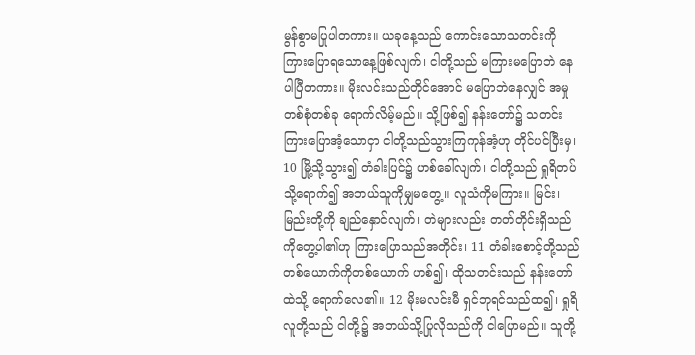မွန်စွာမပြုပါတကား။ ယခုနေ့သည် ကောင်းသောသတင်းကို ကြားပြောရသောနေ့ဖြစ်လျက်၊ ငါတို့သည် မကြားမပြောဘဲ နေပါပြီတကား။ မိုးလင်းသည်တိုင်အောင် မပြောဘဲနေလျှင် အမှုတစ်စုံတစ်ခု ရောက်လိမ့်မည်။ သို့ဖြစ်၍ နန်းတော်၌ သတင်းကြားပြောအံ့သောငှာ ငါတို့သည်သွားကြကုန်အံ့ဟု တိုင်ပင်ပြီးမှ၊ 10 မြို့သို့သွား၍ တံခါးပြင်၌ ဟစ်ခေါ်လျက်၊ ငါတို့သည် ရှုရိတပ်သို့ရောက်၍ အဘယ်သူကိုမျှမတွေ့။ လူသံကိုမကြား။ မြင်း၊ မြည်းတို့ကို ချည်နှောင်လျက်၊ တဲများလည်း တတ်တိုင်းရှိသည်ကိုတွေ့ပါ၏ဟု ကြားပြောသည်အတိုင်း၊ 11 တံခါးစောင့်တို့သည် တစ်ယောက်ကိုတစ်ယောက် ဟစ်၍၊ ထိုသတင်းသည် နန်းတော်ထဲသို့ ရောက်လေ၏။ 12 မိုးမလင်းမီ ရှင်ဘုရင်သည်ထ၍၊ ရှုရိလူတို့သည် ငါတို့၌ အဘယ်သို့ပြုလိုသည်ကို ငါပြောမည်။ သူတို့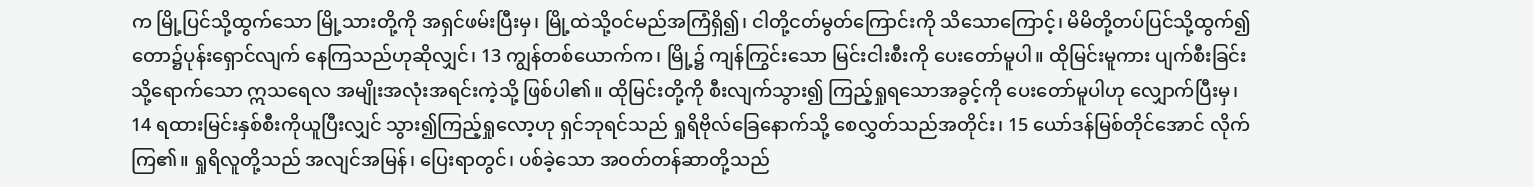က မြို့ပြင်သို့ထွက်သော မြို့သားတို့ကို အရှင်ဖမ်းပြီးမှ၊ မြို့ထဲသို့ဝင်မည်အကြံရှိ၍၊ ငါတို့ငတ်မွတ်ကြောင်းကို သိသောကြောင့်၊ မိမိတို့တပ်ပြင်သို့ထွက်၍ တော၌ပုန်းရှောင်လျက် နေကြသည်ဟုဆိုလျှင်၊ 13 ကျွန်တစ်ယောက်က၊ မြို့၌ ကျန်ကြွင်းသော မြင်းငါးစီးကို ပေးတော်မူပါ။ ထိုမြင်းမူကား ပျက်စီးခြင်းသို့ရောက်သော ဣသရေလ အမျိုးအလုံးအရင်းကဲ့သို့ ဖြစ်ပါ၏။ ထိုမြင်းတို့ကို စီးလျက်သွား၍ ကြည့်ရှုရသောအခွင့်ကို ပေးတော်မူပါဟု လျှောက်ပြီးမှ၊ 14 ရထားမြင်းနှစ်စီးကိုယူပြီးလျှင် သွား၍ကြည့်ရှုလော့ဟု ရှင်ဘုရင်သည် ရှုရိဗိုလ်ခြေနောက်သို့ စေလွှတ်သည်အတိုင်း၊ 15 ယော်ဒန်မြစ်တိုင်အောင် လိုက်ကြ၏။ ရှုရိလူတို့သည် အလျင်အမြန်၊ ပြေးရာတွင်၊ ပစ်ခဲ့သော အဝတ်တန်ဆာတို့သည်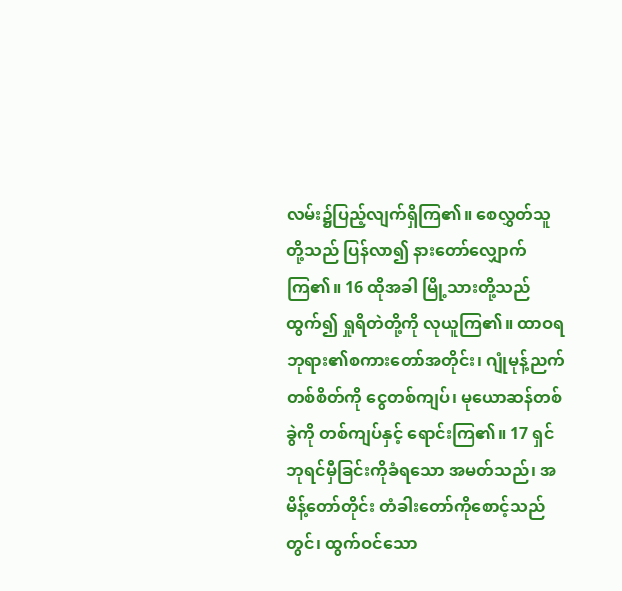လမ်း၌ပြည့်လျက်ရှိကြ၏။ စေလွှတ်သူတို့သည် ပြန်လာ၍ နားတော်လျှောက်ကြ၏။ 16 ထိုအခါ မြို့သားတို့သည်ထွက်၍ ရှုရိတဲတို့ကို လုယူကြ၏။ ထာဝရဘုရား၏စကားတော်အတိုင်း၊ ဂျုံမုန့်ညက်တစ်စိတ်ကို ငွေတစ်ကျပ်၊ မုယောဆန်တစ်ခွဲကို တစ်ကျပ်နှင့် ရောင်းကြ၏။ 17 ရှင်ဘုရင်မှီခြင်းကိုခံရသော အမတ်သည်၊ အမိန့်တော်တိုင်း တံခါးတော်ကိုစောင့်သည်တွင်၊ ထွက်ဝင်သော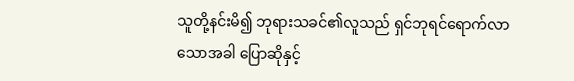သူတို့နင်းမိ၍ ဘုရားသခင်၏လူသည် ရှင်ဘုရင်ရောက်လာသောအခါ ပြောဆိုနှင့်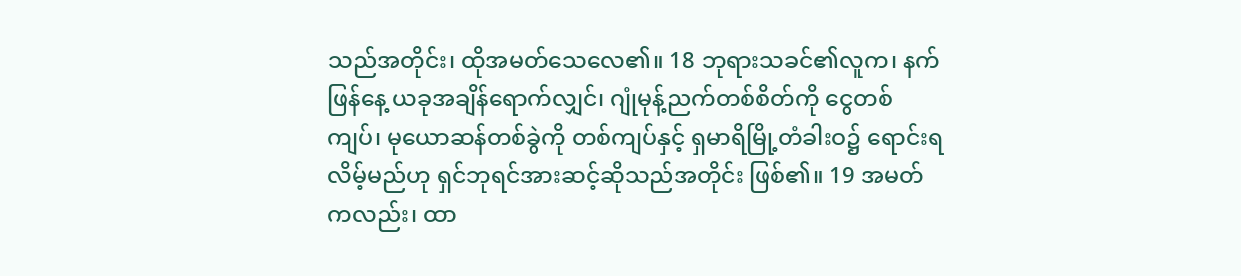သည်အတိုင်း၊ ထိုအမတ်သေလေ၏။ 18 ဘုရားသခင်၏လူက၊ နက်ဖြန်နေ့ ယခုအချိန်ရောက်လျှင်၊ ဂျုံမုန့်ညက်တစ်စိတ်ကို ငွေတစ်ကျပ်၊ မုယောဆန်တစ်ခွဲကို တစ်ကျပ်နှင့် ရှမာရိမြို့တံခါးဝ၌ ရောင်းရလိမ့်မည်ဟု ရှင်ဘုရင်အားဆင့်ဆိုသည်အတိုင်း ဖြစ်၏။ 19 အမတ်ကလည်း၊ ထာ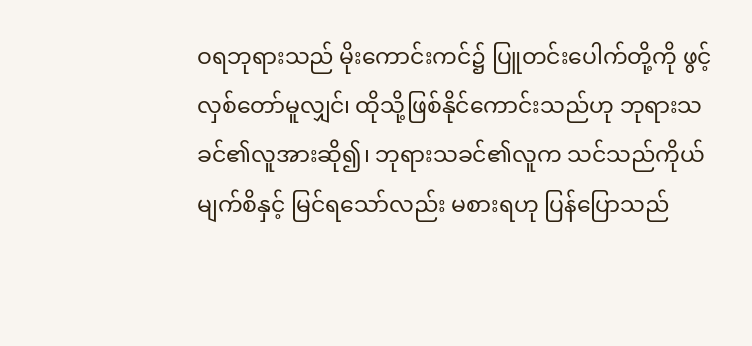ဝရဘုရားသည် မိုးကောင်းကင်၌ ပြူတင်းပေါက်တို့ကို ဖွင့်လှစ်တော်မူလျှင်၊ ထိုသို့ဖြစ်နိုင်ကောင်းသည်ဟု ဘုရားသခင်၏လူအားဆို၍၊ ဘုရားသခင်၏လူက သင်သည်ကိုယ်မျက်စိနှင့် မြင်ရသော်လည်း မစားရဟု ပြန်ပြောသည်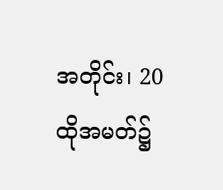အတိုင်း၊ 20 ထိုအမတ်၌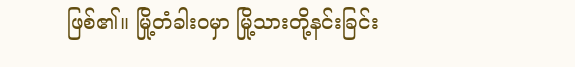ဖြစ်၏။ မြို့တံခါးဝမှာ မြို့သားတို့နင်းခြင်း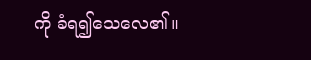ကို ခံရ၍သေလေ၏။